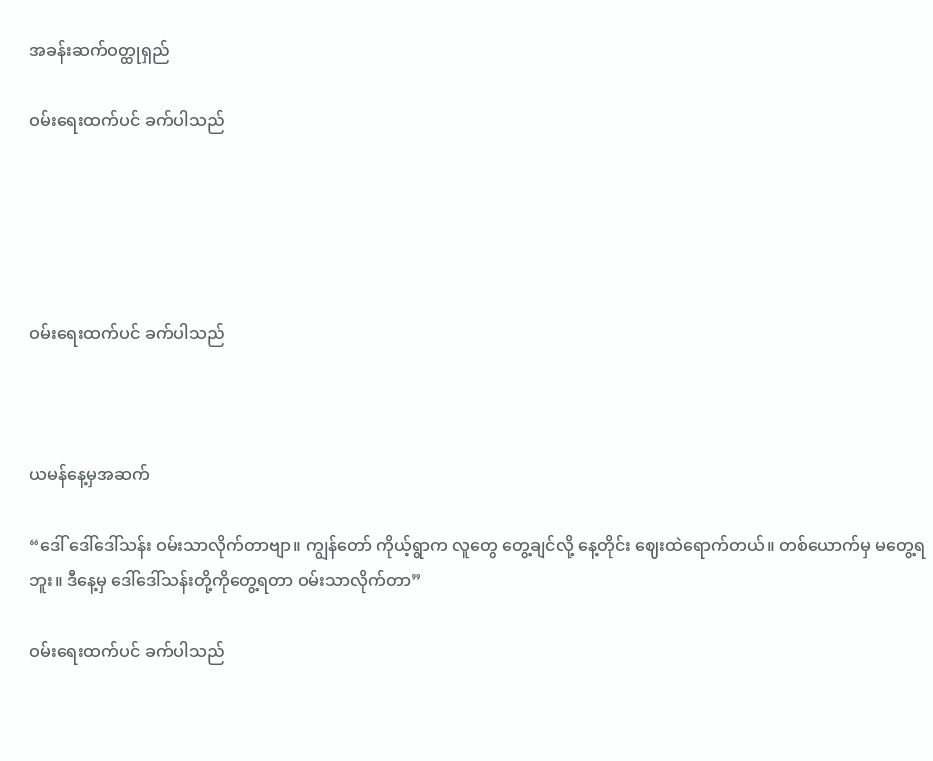အခန်းဆက်ဝတ္ထုရှည်

ဝမ်းရေးထက်ပင် ခက်ပါသည်





ဝမ်းရေးထက်ပင် ခက်ပါသည်



ယမန်နေ့မှအဆက်

“ဒေါ် ဒေါ်ဒေါ်သန်း ဝမ်းသာလိုက်တာဗျာ။ ကျွန်တော် ကိုယ့်ရွာက လူတွေ တွေ့ချင်လို့ နေ့တိုင်း ဈေးထဲရောက်တယ်။ တစ်ယောက်မှ မတွေ့ရဘူး။ ဒီနေ့မှ ဒေါ်ဒေါ်သန်းတို့ကိုတွေ့ရတာ ဝမ်းသာလိုက်တာ”

ဝမ်းရေးထက်ပင် ခက်ပါသည်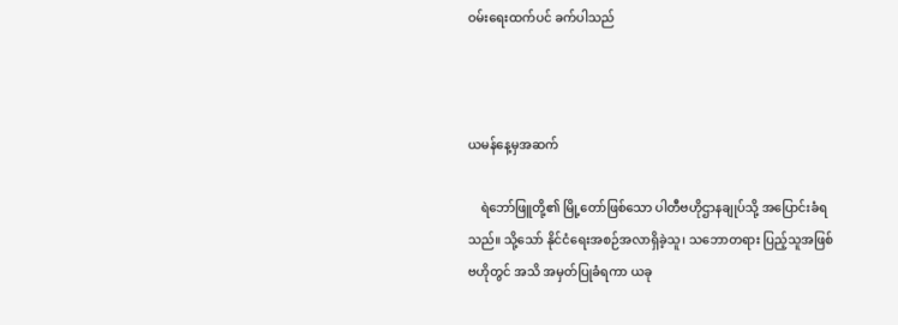ဝမ်းရေးထက်ပင် ခက်ပါသည်



ယမန်နေ့မှအဆက်

    ရဲဘော်ဖြူတို့၏ မြို့တော်ဖြစ်သော ပါတီဗဟိုဌာနချုပ်သို့ အပြောင်းခံရသည်။ သို့သော် နိုင်ငံရေးအစဉ်အလာရှိခဲ့သူ၊ သဘောတရား ပြည့်သူအဖြစ် ဗဟိုတွင် အသိ အမှတ်ပြုခံရကာ ယခု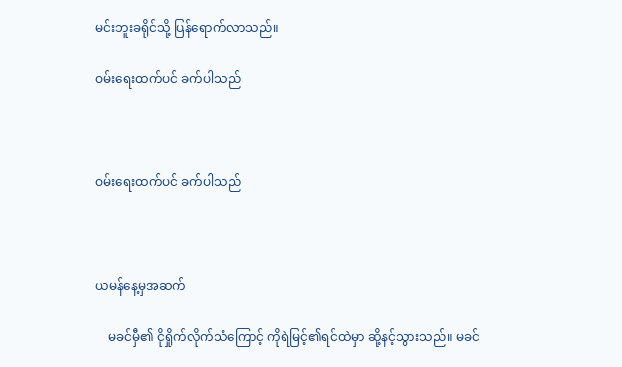မင်းဘူးခရိုင်သို့ ပြန်ရောက်လာသည်။

ဝမ်းရေးထက်ပင် ခက်ပါသည်



ဝမ်းရေးထက်ပင် ခက်ပါသည်



ယမန်နေ့မှအဆက်

    မခင်မှီ၏ ငိုရှိုက်လိုက်သံကြောင့် ကိုရဲမြင့်၏ရင်ထဲမှာ ဆို့နင့်သွားသည်။ မခင်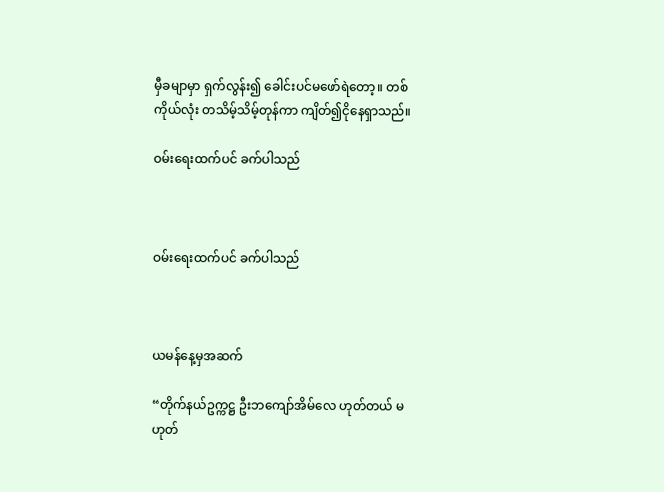မှီခမျာမှာ ရှက်လွန်း၍ ခေါင်းပင်မဖော်ရဲတော့။ တစ်ကိုယ်လုံး တသိမ့်သိမ့်တုန်ကာ ကျိတ်၍ငိုနေရှာသည်။

ဝမ်းရေးထက်ပင် ခက်ပါသည်



ဝမ်းရေးထက်ပင် ခက်ပါသည်



ယမန်နေ့မှအဆက်

“တိုက်နယ်ဥက္ကဋ္ဌ ဦးဘကျော်အိမ်လေ ဟုတ်တယ် မဟုတ်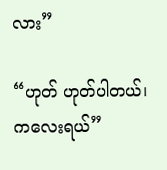လား”

“ဟုတ် ဟုတ်ပါတယ်၊ ကလေးရယ်”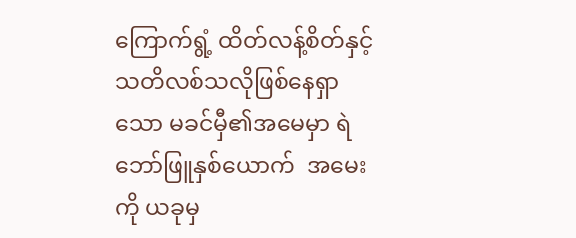ကြောက်ရွံ့ ထိတ်လန့်စိတ်နှင့် သတိလစ်သလိုဖြစ်နေရှာသော မခင်မှီ၏အမေမှာ ရဲဘော်ဖြူနှစ်ယောက်  အမေးကို ယခုမှ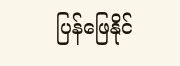ပြန်ဖြေနိုင်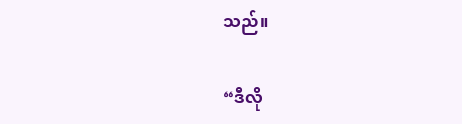သည်။

“ဒီလို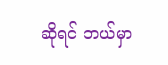ဆိုရင် ဘယ်မှာ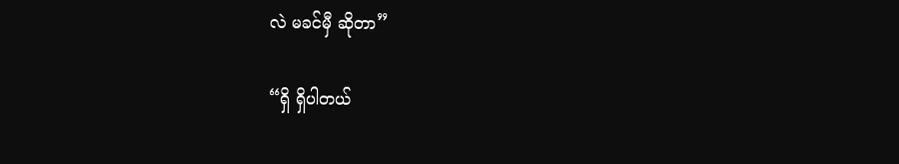လဲ မခင်မှီ ဆိုတာ”

“ရှိ ရှိပါတယ်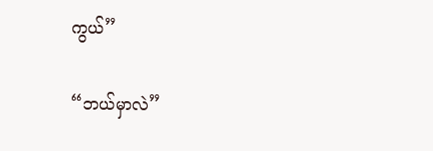ကွယ်”

“ဘယ်မှာလဲ”